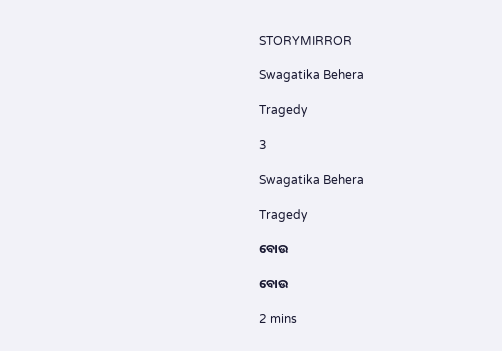STORYMIRROR

Swagatika Behera

Tragedy

3

Swagatika Behera

Tragedy

ବୋଉ

ବୋଉ

2 mins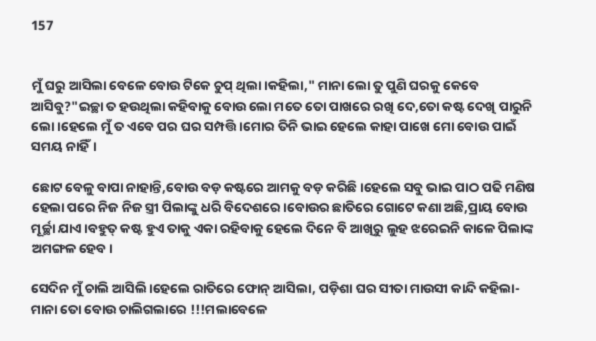157


ମୁଁ ଘରୁ ଆସିଲା ବେଳେ ବୋଉ ଟିକେ ଚୁପ୍ ଥିଲା।କହିଲା," ମାନା ଲୋ ତୁ ପୁଣି ଘରକୁ କେବେ ଆସିବୁ?"ଇଚ୍ଛା ତ ହଉଥିଲା କହିବାକୁ ବୋଉ ଲୋ ମତେ ତୋ ପାଖରେ ରଖି ଦେ,ତୋ କଷ୍ଟ ଦେଖି ପାରୁନି ଲୋ।ହେଲେ ମୁଁ ତ ଏବେ ପର ଘର ସମ୍ପତ୍ତି।ମୋର ତିନି ଭାଇ ହେଲେ କାହା ପାଖେ ମୋ ବୋଉ ପାଇଁ ସମୟ ନାହିଁ।

ଛୋଟ ବେଳୁ ବାପା ନାହାନ୍ତି,ବୋଉ ବଡ଼ କଷ୍ଟରେ ଆମକୁ ବଡ଼ କରିଛି।ହେଲେ ସବୁ ଭାଇ ପାଠ ପଢି ମଣିଷ ହେଲା ପରେ ନିଜ ନିଜ ସ୍ତ୍ରୀ ପିଲାଙ୍କୁ ଧରି ବିଦେଶରେ।ବୋଉର ଛାତିରେ ଗୋଟେ କଣା ଅଛି,ପ୍ରାୟ ବୋଉ ମୂର୍ଚ୍ଛା ଯାଏ।ବହୁତ୍ କଷ୍ଟ ହୁଏ ତାକୁ ଏକା ରହିବାକୁ ହେଲେ ଦିନେ ବି ଆଖିରୁ ଲୁହ ଝରେଇନି କାଳେ ପିଲାଙ୍କ ଅମଙ୍ଗଳ ହେବ।

ସେଦିନ ମୁଁ ଚାଲି ଆସିଲି।ହେଲେ ରାତିରେ ଫୋନ୍ ଆସିଲା, ପଡ଼ିଶା ଘର ସୀତା ମାଉସୀ କାନ୍ଦି କହିଲା- ମାନା ତୋ ବୋଉ ଚାଲିଗଲାରେ !!!ମଲାବେଳେ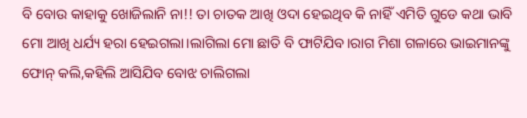ବି ବୋଉ କାହାକୁ ଖୋଜିଲାନି ନା!! ତା ଚାତକ ଆଖି ଓଦା ହେଇଥିବ କି ନାହିଁ ଏମିତି ଗୁଡେ କଥା ଭାବି ମୋ ଆଖି ଧର୍ଯ୍ୟ ହରା ହେଇଗଲା।ଲାଗିଲା ମୋ ଛାତି ବି ଫାଟିଯିବ।ରାଗ ମିଶା ଗଳାରେ ଭାଇମାନଙ୍କୁ ଫୋନ୍ କଲି,କହିଲି ଆସିଯିବ ବୋଝ ଚାଲିଗଲା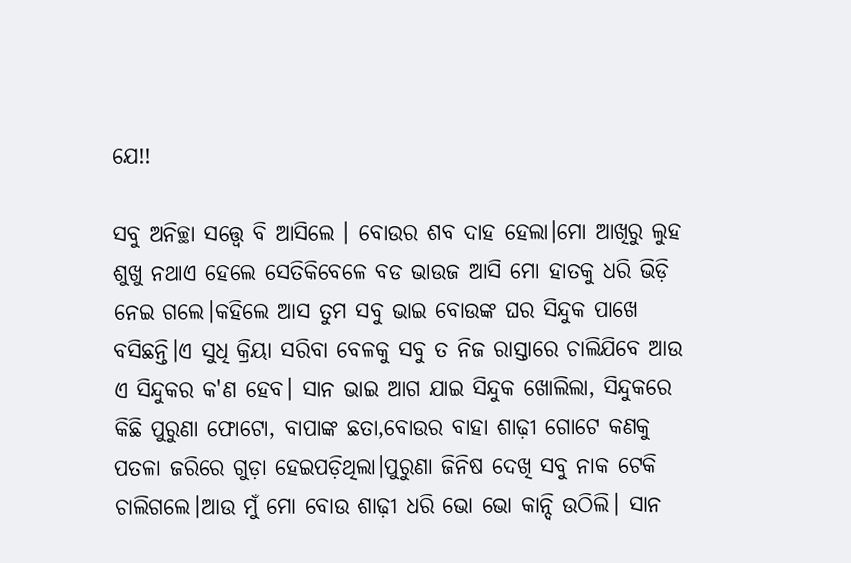ଯେ!!

ସବୁ ଅନିଚ୍ଛା ସତ୍ତ୍ୱେ ବି ଆସିଲେ । ବୋଉର ଶବ ଦାହ ହେଲା।ମୋ ଆଖିରୁ ଲୁହ ଶୁଖୁ ନଥାଏ ହେଲେ ସେତିକିବେଳେ ବଡ ଭାଉଜ ଆସି ମୋ ହାତକୁ ଧରି ଭିଡ଼ି ନେଇ ଗଲେ।କହିଲେ ଆସ ତୁମ ସବୁ ଭାଇ ବୋଉଙ୍କ ଘର ସିନ୍ଦୁକ ପାଖେ ବସିଛନ୍ତି।ଏ ସୁଧି କ୍ରିୟା ସରିବା ବେଳକୁ ସବୁ ତ ନିଜ ରାସ୍ତାରେ ଚାଲିଯିବେ ଆଉ ଏ ସିନ୍ଦୁକର କ'ଣ ହେବ। ସାନ ଭାଇ ଆଗ ଯାଇ ସିନ୍ଦୁକ ଖୋଲିଲା, ସିନ୍ଦୁକରେ କିଛି ପୁରୁଣା ଫୋଟୋ, ବାପାଙ୍କ ଛତା,ବୋଉର ବାହା ଶାଢ଼ୀ ଗୋଟେ କଣକୁ ପତଳା ଜରିରେ ଗୁଡ଼ା ହେଇପଡ଼ିଥିଲା।ପୁରୁଣା ଜିନିଷ ଦେଖି ସବୁ ନାକ ଟେକି ଚାଲିଗଲେ।ଆଉ ମୁଁ ମୋ ବୋଉ ଶାଢ଼ୀ ଧରି ଭୋ ଭୋ କାନ୍ଦି ଉଠିଲି। ସାନ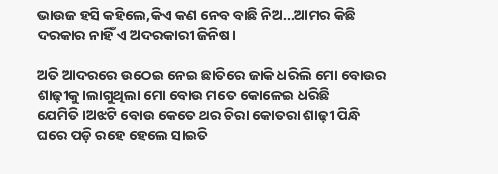ଭାଉଜ ହସି କହିଲେ,କିଏ କଣ ନେବ ବାଛି ନିଅ...ଆମର କିଛି ଦରକାର ନାହିଁ ଏ ଅଦରକାରୀ ଜିନିଷ।

ଅତି ଆଦରରେ ଉଠେଇ ନେଇ ଛାତିରେ ଜାକି ଧରିଲି ମୋ ବୋଉର ଶାଢ଼ୀକୁ।ଲାଗୁଥିଲା ମୋ ବୋଉ ମତେ କୋଳେଇ ଧରିଛି ଯେମିତି।ଅଝଟି ବୋଉ କେତେ ଥର ଚିରା କୋତରା ଶାଢ଼ୀ ପିନ୍ଧି ଘରେ ପଡ଼ି ରହେ ହେଲେ ସାଇତି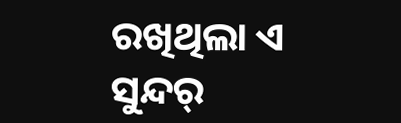ରଖିଥିଲା ଏ ସୁନ୍ଦର୍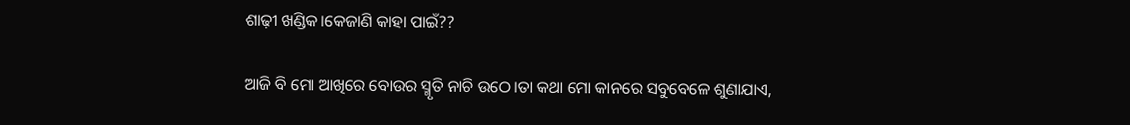ଶାଢ଼ୀ ଖଣ୍ଡିକ।କେଜାଣି କାହା ପାଇଁ??

ଆଜି ବି ମୋ ଆଖିରେ ବୋଉର ସ୍ମୃତି ନାଚି ଉଠେ।ତା କଥା ମୋ କାନରେ ସବୁବେଳେ ଶୁଣାଯାଏ,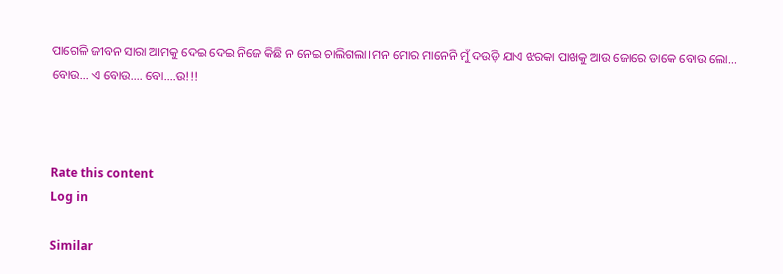ପାଗେଳି ଜୀବନ ସାରା ଆମକୁ ଦେଇ ଦେଇ ନିଜେ କିଛି ନ ନେଇ ଚାଲିଗଲା।ମନ ମୋର ମାନେନି‌ ମୁଁ ଦଉଡ଼ି ଯାଏ ଝରକା ପାଖକୁ ଆଉ ଜୋରେ ଡାକେ ବୋଉ ଲୋ... ବୋଉ... ଏ ବୋଉ.... ବୋ....ଉ!!!



Rate this content
Log in

Similar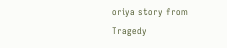oriya story from Tragedy